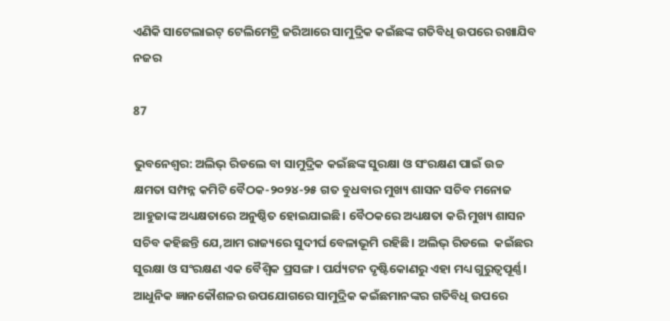ଏଣିକି ସାଟେଲାଇଟ୍ ଟେଲିମେଟ୍ରି ଜରିଆରେ ସାମୁଦ୍ରିକ କଇଁଛଙ୍କ ଗତିବିଧି ଉପରେ ରଖାଯିବ ନଜର

87

ଭୁବନେଶ୍ବର: ଅଲିଭ୍ ରିଡଲେ ବା ସାମୁଦ୍ରିକ କଇଁଛଙ୍କ ସୁରକ୍ଷା ଓ ସଂରକ୍ଷଣ ପାଇଁ ଉଚ୍ଚ କ୍ଷମତା ସମ୍ପନ୍ନ କମିଟି ବୈଠକ-୨୦୨୪-୨୫ ଗତ ବୁଧବାର ମୁଖ୍ୟ ଶାସନ ସଚିବ ମନୋଜ ଆହୁଜାଙ୍କ ଅଧ୍ୟକ୍ଷତାରେ ଅନୁଷ୍ଠିତ ହୋଇଯାଇଛି। ବୈଠକରେ ଅଧ୍ୟକ୍ଷତା କରି ମୁଖ୍ୟ ଶାସନ ସଚିବ କହିଛନ୍ତି ଯେ,ଆମ ରାଜ୍ୟରେ ସୁଦୀର୍ଘ ବେଳାଭୂମି ରହିଛି। ଅଲିଭ୍‌ ରିଡଲେ  କଇଁଛର ସୁରକ୍ଷା ଓ ସଂରକ୍ଷଣ ଏକ ବୈଶ୍ୱିକ ପ୍ରସଙ୍ଗ। ପର୍ଯ୍ୟଟନ ଦୃଷ୍ଟିକୋଣରୁ ଏହା ମଧ୍ୟ ଗୁରୁତ୍ୱପୂର୍ଣ୍ଣ। ଆଧୁନିକ ଜ୍ଞାନକୌଶଳର ଉପଯୋଗରେ ସାମୁଦ୍ରିକ କଇଁଛମାନଙ୍କର ଗତିବିଧି ଉପରେ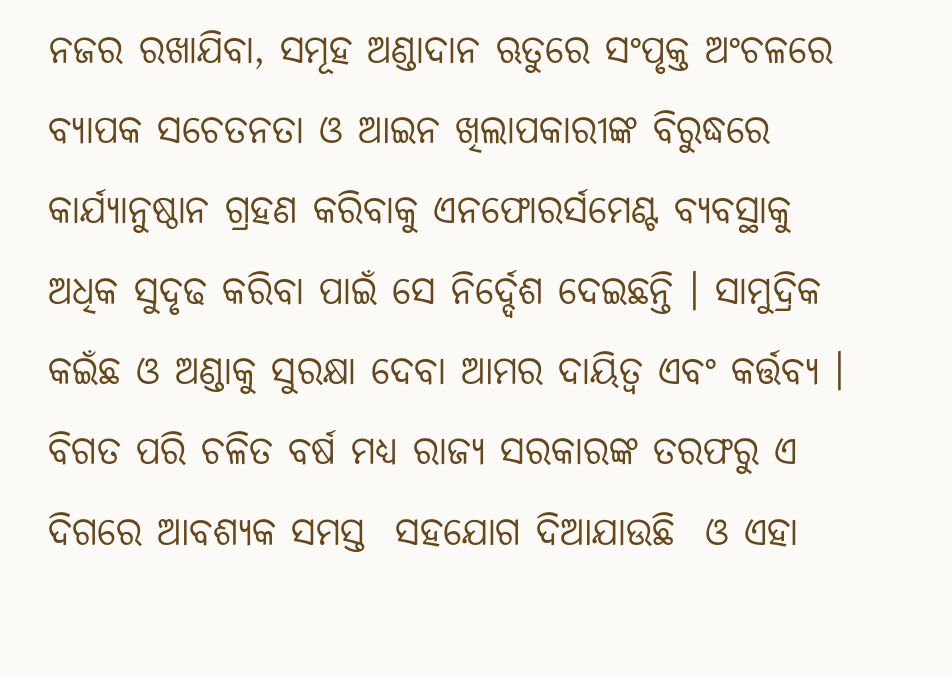ନଜର ରଖାଯିବା, ସମୂହ ଅଣ୍ଡାଦାନ ଋତୁରେ ସଂପୃକ୍ତ ଅଂଚଳରେ ବ୍ୟାପକ ସଚେତନତା ଓ ଆଇନ ଖିଲାପକାରୀଙ୍କ ବିରୁଦ୍ଧରେ କାର୍ଯ୍ୟାନୁଷ୍ଠାନ ଗ୍ରହଣ କରିବାକୁ ଏନଫୋରର୍ସମେଣ୍ଟ ବ୍ୟବସ୍ଥାକୁ ଅଧିକ ସୁଦୃଢ କରିବା ପାଇଁ ସେ ନିର୍ଦ୍ଦେଶ ଦେଇଛନ୍ତି । ସାମୁଦ୍ରିକ କଇଁଛ ଓ ଅଣ୍ଡାକୁ ସୁରକ୍ଷା ଦେବା ଆମର ଦାୟିତ୍ୱ ଏବଂ କର୍ତ୍ତବ୍ୟ ।  ବିଗତ ପରି ଚଳିତ ବର୍ଷ ମଧ୍ୟ ରାଜ୍ୟ ସରକାରଙ୍କ ତରଫରୁ ଏ ଦିଗରେ ଆବଶ୍ୟକ ସମସ୍ତ  ସହଯୋଗ ଦିଆଯାଉଛି  ଓ ଏହା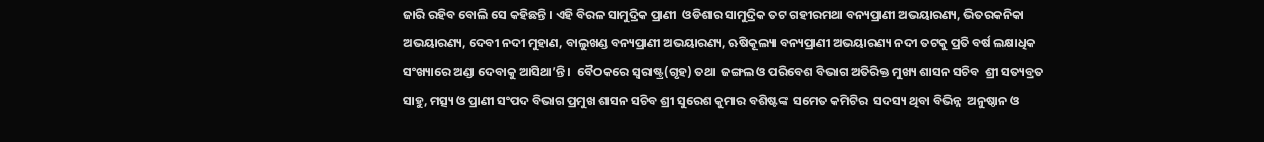ଜାରି ରହିବ ବୋଲି ସେ କହିଛନ୍ତି । ଏହି ବିରଳ ସାମୁଦ୍ରିକ ପ୍ରାଣୀ  ଓଡିଶାର ସାମୁଦ୍ରିକ ତଟ ଗହୀରମଥା ବନ୍ୟପ୍ରାଣୀ ଅଭୟାରଣ୍ୟ, ଭିତରକନିକା ଅଭୟାରଣ୍ୟ, ଦେବୀ ନଦୀ ମୁହାଣ, ବାଲୁଖଣ୍ଡ ବନ୍ୟପ୍ରାଣୀ ଅଭୟାରଣ୍ୟ, ଋଷିକୂଲ୍ୟା ବନ୍ୟପ୍ରାଣୀ ଅଭୟାରଣ୍ୟ ନଦୀ ତଟକୁ ପ୍ରତି ବର୍ଷ ଲକ୍ଷାଧିକ ସଂଖ୍ୟାରେ ଅଣ୍ଡା ଦେବାକୁ ଆସିଥା’ନ୍ତି ।  ବୈଠକରେ ସ୍ୱରାଷ୍ଟ୍ର(ଗୃହ) ତଥା  ଜଙ୍ଗଲ ଓ ପରିବେଶ ବିଭାଗ ଅତିରିକ୍ତ ମୁଖ୍ୟ ଶାସନ ସଚିବ  ଶ୍ରୀ ସତ୍ୟବ୍ରତ ସାହୁ, ମତ୍ସ୍ୟ ଓ ପ୍ରାଣୀ ସଂପଦ ବିଭାଗ ପ୍ରମୁଖ ଶାସନ ସଚିବ ଶ୍ରୀ ସୁରେଶ କୁମାର ବଶିଷ୍ଟଙ୍କ  ସମେତ କମିଟିର  ସଦସ୍ୟ ଥିବା ବିଭିନ୍ନ  ଅନୁଷ୍ଠାନ ଓ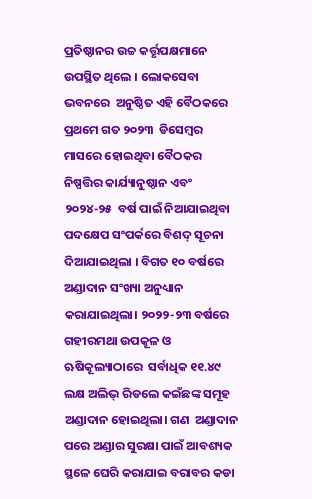ପ୍ରତିଷ୍ଠାନର ଉଚ୍ଚ କର୍ତ୍ତୃପକ୍ଷମାନେ ଉପସ୍ଥିତ ଥିଲେ । ଲୋକସେବା ଭବନରେ  ଅନୁଷ୍ଠିତ ଏହି ବୈଠକରେ  ପ୍ରଥମେ ଗତ ୨୦୨୩  ଡିସେମ୍ବର ମାସରେ ହୋଇଥିବା ବୈଠକର ନିଷ୍ପତ୍ତିର କାର୍ଯ୍ୟାନୁଷ୍ଠାନ ଏବଂ ୨୦୨୪-୨୫  ବର୍ଷ ପାଇଁ ନିଆଯାଇଥିବା ପଦକ୍ଷେପ ସଂପର୍କରେ ବିଶଦ୍ ସୂଚନା ଦିଆଯାଇଥିଲା । ବିଗତ ୧୦ ବର୍ଷରେ ଅଣ୍ଡାଦାନ ସଂଖ୍ୟା ଅନୁଧ୍ୟାନ କରାଯାଇଥିଲା। ୨୦୨୨-୨୩ ବର୍ଷରେ ଗହୀରମଥା ଉପକୂଳ ଓ  ଋଷିକୂଲ୍ୟାଠାରେ  ସର୍ବାଧିକ ୧୧.୪୯ ଲକ୍ଷ ଅଲିଭ୍ ରିଡଲେ କଇଁଛଙ୍କ ସମୂହ ଅଣ୍ଡାଦାନ ହୋଇଥିଲା। ଗଣ  ଅଣ୍ଡାଦାନ ପରେ ଅଣ୍ଡାର ସୁରକ୍ଷା ପାଇଁ ଆବଶ୍ୟକ ସ୍ଥଳେ ଘେରି କରାଯାଇ ବରାବର କଡା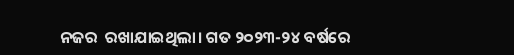ନଜର  ରଖାଯାଇଥିଲା। ଗତ ୨୦୨୩-୨୪ ବର୍ଷରେ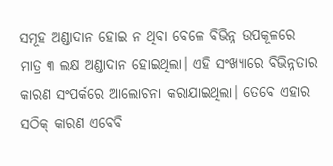ସମୂହ ଅଣ୍ଡାଦାନ ହୋଇ ନ ଥିବା ବେଳେ ବିଭିନ୍ନ ଉପକୂଳରେ  ମାତ୍ର ୩ ଲକ୍ଷ ଅଣ୍ଡାଦାନ ହୋଇଥିଲା। ଏହି ସଂଖ୍ୟାରେ ବିଭିନ୍ନତାର କାରଣ ସଂପର୍କରେ ଆଲୋଚନା କରାଯାଇଥିଲା। ତେବେ ଏହାର ସଠିକ୍ କାରଣ ଏବେବି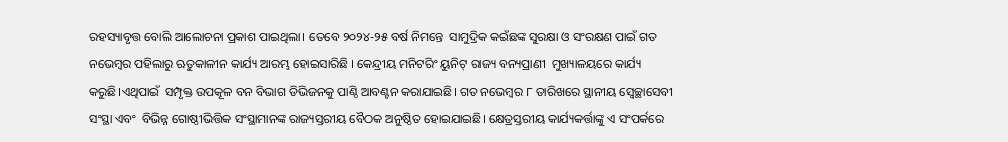ରହସ୍ୟାବୃତ୍ତ ବୋଲି ଆଲୋଚନା ପ୍ରକାଶ ପାଇଥିଲା। ତେବେ ୨୦୨୪-୨୫ ବର୍ଷ ନିମନ୍ତେ  ସାମୁଦ୍ରିକ କଇଁଛଙ୍କ ସୁରକ୍ଷା ଓ ସଂରକ୍ଷଣ ପାଇଁ ଗତ ନଭେମ୍ବର ପହିଲାରୁ ଋତୁକାଳୀନ କାର୍ଯ୍ୟ ଆରମ୍ଭ ହୋଇସାରିଛି । କେନ୍ଦ୍ରୀୟ ମନିଟରିଂ ୟୁନିଟ୍ ରାଜ୍ୟ ବନ୍ୟପ୍ରାଣୀ  ମୁଖ୍ୟାଳୟରେ କାର୍ଯ୍ୟ କରୁଛି।ଏଥିପାଇଁ  ସମ୍ପୃକ୍ତ ଉପକୂଳ ବନ ବିଭାଗ ଡିଭିଜନକୁ ପାଣ୍ଠି ଆବଣ୍ଟନ କରାଯାଇଛି। ଗତ ନଭେମ୍ବର ୮ ତାରିଖରେ ସ୍ଥାନୀୟ ସ୍ୱେଚ୍ଛାସେବୀ ସଂସ୍ଥା ଏବଂ  ବିଭିନ୍ନ ଗୋଷ୍ଠୀଭିତ୍ତିକ ସଂସ୍ଥାମାନଙ୍କ ରାଜ୍ୟସ୍ତରୀୟ ବୈଠକ ଅନୁଷ୍ଠିତ ହୋଇଯାଇଛି। କ୍ଷେତ୍ରସ୍ତରୀୟ କାର୍ଯ୍ୟକର୍ତ୍ତାଙ୍କୁ ଏ ସଂପର୍କରେ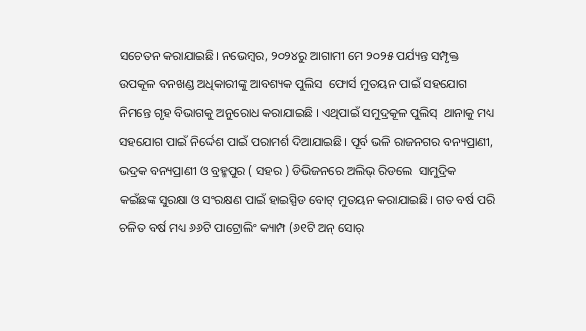ସଚେତନ କରାଯାଇଛି। ନଭେମ୍ବର, ୨୦୨୪ରୁ ଆଗାମୀ ମେ ୨୦୨୫ ପର୍ଯ୍ୟନ୍ତ ସମ୍ପୃକ୍ତ ଉପକୂଳ ବନଖଣ୍ଡ ଅଧିକାରୀଙ୍କୁ ଆବଶ୍ୟକ ପୁଲିସ  ଫୋର୍ସ ମୁତୟନ ପାଇଁ ସହଯୋଗ ନିମନ୍ତେ ଗୃହ ବିଭାଗକୁ ଅନୁରୋଧ କରାଯାଇଛି । ଏଥିପାଇଁ ସମୁଦ୍ରକୂଳ ପୁଲିସ୍  ଥାନାକୁ ମଧ୍ୟ ସହଯୋଗ ପାଇଁ ନିର୍ଦ୍ଦେଶ ପାଇଁ ପରାମର୍ଶ ଦିଆଯାଇଛି। ପୂର୍ବ ଭଳି ରାଜନଗର ବନ୍ୟପ୍ରାଣୀ, ଭଦ୍ରକ ବନ୍ୟପ୍ରାଣୀ ଓ ବ୍ରହ୍ମପୁର ( ସହର ) ଡିଭିଜନରେ ଅଲିଭ୍ ରିଡଲେ  ସାମୁଦ୍ରିକ କଇଁଛଙ୍କ ସୁରକ୍ଷା ଓ ସଂରକ୍ଷଣ ପାଇଁ ହାଇସ୍ପିଡ ବୋଟ୍ ମୁତୟନ କରାଯାଇଛି। ଗତ ବର୍ଷ ପରି ଚଳିତ ବର୍ଷ ମଧ୍ୟ ୬୬ଟି ପାଟ୍ରୋଲିଂ କ୍ୟାମ୍ପ (୬୧ଟି ଅନ୍ ସୋର୍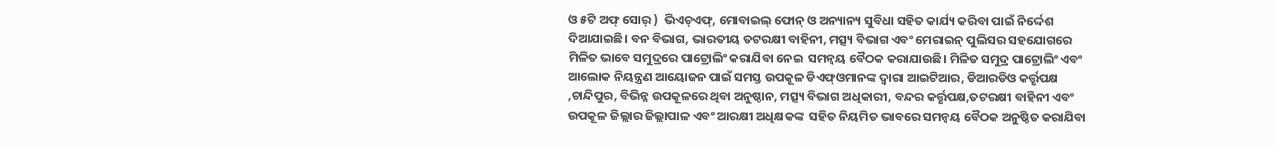ଓ ୫ଟି ଅଫ୍ ସୋର୍ )  ଭିଏଚ୍ଏଫ୍, ମୋବାଇଲ୍ ଫୋନ୍ ଓ ଅନ୍ୟାନ୍ୟ ସୁବିଧା ସହିତ କାର୍ଯ୍ୟ କରିବା ପାଇଁ ନିର୍ଦ୍ଦେଶ ଦିଆଯାଇଛି। ବନ ବିଭାଗ, ଭାରତୀୟ ତଟରକ୍ଷୀ ବାହିନୀ, ମତ୍ସ୍ୟ ବିଭାଗ ଏବଂ ମେରାଇନ୍ ପୁଲିସର ସହଯୋଗରେ ମିଳିତ ଭାବେ ସମୁଦ୍ରରେ ପାଟ୍ରୋଲିଂ କରାଯିବା ନେଇ  ସମନ୍ୱୟ ବୈଠକ କରାଯାଉଛି। ମିଳିତ ସମୁଦ୍ର ପାଟ୍ରୋଲିଂ ଏବଂ ଆଲୋକ ନିୟନ୍ତ୍ରଣ ଆୟୋଜନ ପାଇଁ ସମସ୍ତ ଉପକୂଳ ଡିଏଫ୍ଓମାନଙ୍କ ଦ୍ୱାରା ଆଇଟିଆର, ଡିଆରଡିଓ କର୍ତ୍ତୃପକ୍ଷ ,ଚାନ୍ଦିପୁର, ବିଭିନ୍ନ ଉପକୂଳରେ ଥିବା ଅନୁଷ୍ଠାନ, ମତ୍ସ୍ୟ ବିଭାଗ ଅଧିକାରୀ, ବନ୍ଦର କର୍ତ୍ତୃପକ୍ଷ,ତଟରକ୍ଷୀ ବାହିନୀ ଏବଂ ଉପକୂଳ ଜିଲ୍ଲାର ଜିଲ୍ଲାପାଳ ଏବଂ ଆରକ୍ଷୀ ଅଧିକ୍ଷକଙ୍କ  ସହିତ ନିୟମିତ ଭାବରେ ସମନ୍ୱୟ ବୈଠକ ଅନୁଷ୍ଠିତ କରାଯିବା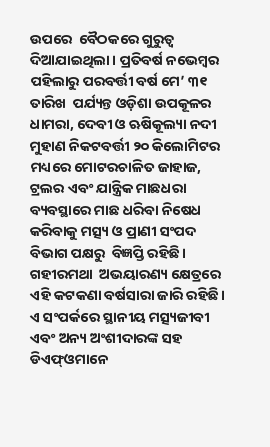ଉପରେ  ବୈଠକରେ ଗୁରୁତ୍ୱ ଦିଆଯାଇଥିଲା। ପ୍ରତିବର୍ଷ ନଭେମ୍ବର ପହିଲାରୁ ପରବର୍ତ୍ତୀ ବର୍ଷ ମେ’ ୩୧ ତାରିଖ  ପର୍ଯ୍ୟନ୍ତ ଓଡ଼ିଶା ଉପକୂଳର ଧାମରା, ଦେବୀ ଓ ଋଷିକୂଲ୍ୟା ନଦୀ ମୁହାଣ ନିକଟବର୍ତ୍ତୀ ୨୦ କିଲୋମିଟର ମଧ୍ୟରେ ମୋଟରଚାଳିତ ଜାହାଜ, ଟ୍ରଲର ଏବଂ ଯାନ୍ତ୍ରିକ ମାଛଧରା ବ୍ୟବସ୍ଥାରେ ମାଛ ଧରିବା ନିଷେଧ କରିବାକୁ ମତ୍ସ୍ୟ ଓ ପ୍ରାଣୀ ସଂପଦ  ବିଭାଗ ପକ୍ଷରୁ  ବିଜ୍ଞପ୍ତି ରହିଛି। ଗହୀରମଥା  ଅଭୟାରଣ୍ୟ କ୍ଷେତ୍ରରେ ଏହି କଟକଣା ବର୍ଷସାରା ଜାରି ରହିଛି। ଏ ସଂପର୍କରେ ସ୍ଥାନୀୟ ମତ୍ସ୍ୟଜୀବୀ ଏବଂ ଅନ୍ୟ ଅଂଶୀଦାରଙ୍କ ସହ ଡିଏଫ୍ଓମାନେ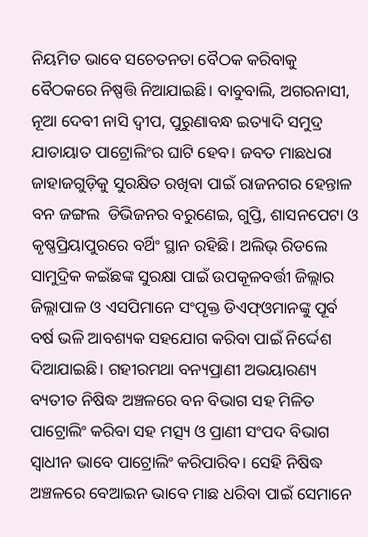ନିୟମିତ ଭାବେ ସଚେତନତା ବୈଠକ କରିବାକୁ ବୈଠକରେ ନିଷ୍ପତ୍ତି ନିଆଯାଇଛି। ବାବୁବାଲି, ଅଗରନାସୀ, ନୂଆ ଦେବୀ ନାସି ଦ୍ୱୀପ, ପୁରୁଣାବନ୍ଧ ଇତ୍ୟାଦି ସମୁଦ୍ର ଯାତାୟାତ ପାଟ୍ରୋଲିଂର ଘାଟି ହେବ। ଜବତ ମାଛଧରା ଜାହାଜଗୁଡ଼ିକୁ ସୁରକ୍ଷିତ ରଖିବା ପାଇଁ ରାଜନଗର ହେନ୍ତାଳ ବନ ଜଙ୍ଗଲ  ଡିଭିଜନର ବରୁଣେଇ, ଗୁପ୍ତି, ଶାସନପେଟା ଓ କୃଷ୍ଣପ୍ରିୟାପୁରରେ ବର୍ଥିଂ ସ୍ଥାନ ରହିଛି। ଅଲିଭ୍ ରିଡଲେ ସାମୁଦ୍ରିକ କଇଁଛଙ୍କ ସୁରକ୍ଷା ପାଇଁ ଉପକୂଳବର୍ତ୍ତୀ ଜିଲ୍ଲାର ଜିଲ୍ଲାପାଳ ଓ ଏସପିମାନେ ସଂପୃକ୍ତ ଡିଏଫ୍ଓମାନଙ୍କୁ ପୂର୍ବ ବର୍ଷ ଭଳି ଆବଶ୍ୟକ ସହଯୋଗ କରିବା ପାଇଁ ନିର୍ଦ୍ଦେଶ ଦିଆଯାଇଛି। ଗହୀରମଥା ବନ୍ୟପ୍ରାଣୀ ଅଭୟାରଣ୍ୟ ବ୍ୟତୀତ ନିଷିଦ୍ଧ ଅଞ୍ଚଳରେ ବନ ବିଭାଗ ସହ ମିଳିତ ପାଟ୍ରୋଲିଂ କରିବା ସହ ମତ୍ସ୍ୟ ଓ ପ୍ରାଣୀ ସଂପଦ ବିଭାଗ ସ୍ୱାଧୀନ ଭାବେ ପାଟ୍ରୋଲିଂ କରିପାରିବ। ସେହି ନିଷିଦ୍ଧ ଅଞ୍ଚଳରେ ବେଆଇନ ଭାବେ ମାଛ ଧରିବା ପାଇଁ ସେମାନେ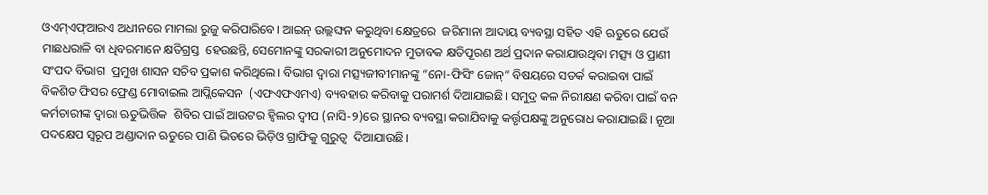ଓଏମ୍ଏଫ୍ଆରଏ ଅଧୀନରେ ମାମଲା ରୁଜୁ କରିପାରିବେ। ଆଇନ୍ ଉଲ୍ଲଙ୍ଘନ କରୁଥିବା କ୍ଷେତ୍ରରେ  ଜରିମାନା ଆଦାୟ ବ୍ୟବସ୍ଥା ସହିତ ଏହି ଋତୁରେ ଯେଉଁ ମାଛଧରାଳି ବା ଧିବରମାନେ କ୍ଷତିଗ୍ରସ୍ତ  ହେଉଛନ୍ତି, ସେମୋନଙ୍କୁ ସରକାରୀ ଅନୁମୋଦନ ମୁତାବକ କ୍ଷତିପୂରଣ ଅର୍ଥ ପ୍ରଦାନ କରାଯାଉଥିବା ମତ୍ସ୍ୟ ଓ ପ୍ରାଣୀ ସଂପଦ ବିଭାଗ  ପ୍ରମୁଖ ଶାସନ ସଚିବ ପ୍ରକାଶ କରିଥିଲେ। ବିଭାଗ ଦ୍ୱାରା ମତ୍ସ୍ୟଜୀବୀମାନଙ୍କୁ “ନୋ-ଫିସିଂ ଜୋନ୍” ବିଷୟରେ ସତର୍କ କରାଇବା ପାଇଁ ବିକଶିତ ଫିସର ଫ୍ରେଣ୍ଡ ମୋବାଇଲ ଆପ୍ଲିକେସନ  (ଏଫଏଫଏମଏ) ବ୍ୟବହାର କରିବାକୁ ପରାମର୍ଶ ଦିଆଯାଇଛି। ସମୁଦ୍ର କଳ ନିରୀକ୍ଷଣ କରିବା ପାଇଁ ବନ କର୍ମଚାରୀଙ୍କ ଦ୍ୱାରା ଋତୁଭିତ୍ତିକ  ଶିବିର ପାଇଁ ଆଉଟର ହ୍ୱିଲର ଦ୍ୱୀପ (ନାସି-୨)ରେ ସ୍ଥାନର ବ୍ୟବସ୍ଥା କରାଯିବାକୁ କର୍ତ୍ତୃପକ୍ଷଙ୍କୁ ଅନୁରୋଧ କରାଯାଇଛି। ନୂଆ ପଦକ୍ଷେପ ସ୍ୱରୂପ ଅଣ୍ଡାଦାନ ଋତୁରେ ପାଣି ଭିତରେ ଭିଡ଼ିଓ ଗ୍ରାଫିକୁ ଗୁରୁତ୍ୱ  ଦିଆଯାଉଛି।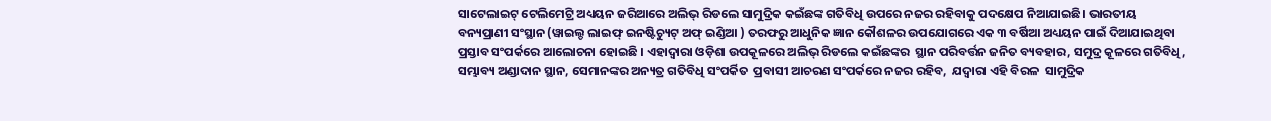ସାଟେଲାଇଟ୍ ଟେଲିମେଟ୍ରି ଅଧ୍ୟୟନ ଜରିଆରେ ଅଲିଭ୍ ରିଡଲେ ସାମୁଦ୍ରିକ କଇଁଛଙ୍କ ଗତିବିଧି ଉପରେ ନଜର ରହିବାକୁ ପଦକ୍ଷେପ ନିଆଯାଇଛି। ଭାରତୀୟ ବନ୍ୟପ୍ରାଣୀ ସଂସ୍ଥାନ (ୱାଇଲ୍ଡ ଲାଇଫ୍ ଇନଷ୍ଟିଚ୍ୟୁଟ୍ ଅଫ୍ ଇଣ୍ଡିଆ ) ତରଫରୁ ଆଧୁନିକ ଜ୍ଞାନ କୌଶଳର ଉପଯୋଗରେ ଏକ ୩ ବର୍ଷିଆ ଅଧ୍ୟୟନ ପାଇଁ ଦିଆଯାଇଥିବା ପ୍ରସ୍ତାବ ସଂପର୍କରେ ଆଲୋଚନା ହୋଇଛି । ଏହାଦ୍ୱାରା ଓଡ଼ିଶା ଉପକୂଳରେ ଅଲିଭ୍ ରିଡଲେ କଇଁଛଙ୍କର  ସ୍ଥାନ ପରିବର୍ତ୍ତନ ଜନିତ ବ୍ୟବହାର, ସମୁଦ୍ର କୂଳରେ ଗତିବିଧି, ସମ୍ଭାବ୍ୟ ଅଣ୍ଡାଦାନ ସ୍ଥାନ, ସେମାନଙ୍କର ଅନ୍ୟତ୍ର ଗତିବିଧି ସଂପର୍କିତ  ପ୍ରବାସୀ ଆଚରଣ ସଂପର୍କରେ ନଜର ରହିବ,  ଯଦ୍ୱାରା ଏହି ବିରଳ  ସାମୁଦ୍ରିକ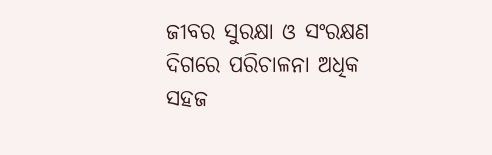ଜୀବର ସୁରକ୍ଷା ଓ ସଂରକ୍ଷଣ ଦିଗରେ ପରିଚାଳନା ଅଧିକ ସହଜ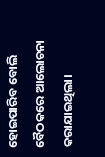ହୋଇପାରିବ ବୋଲି ବୈଠକରେ ଆଲୋଚନା କରାଯାଇଥିଲା।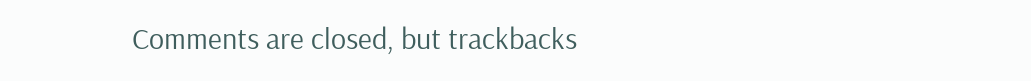Comments are closed, but trackbacks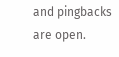and pingbacks are open.